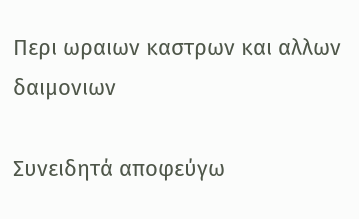Περι ωραιων καστρων και αλλων δαιμονιων

Συνειδητά αποφεύγω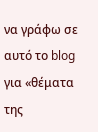να γράφω σε αυτό το blog για «θέματα της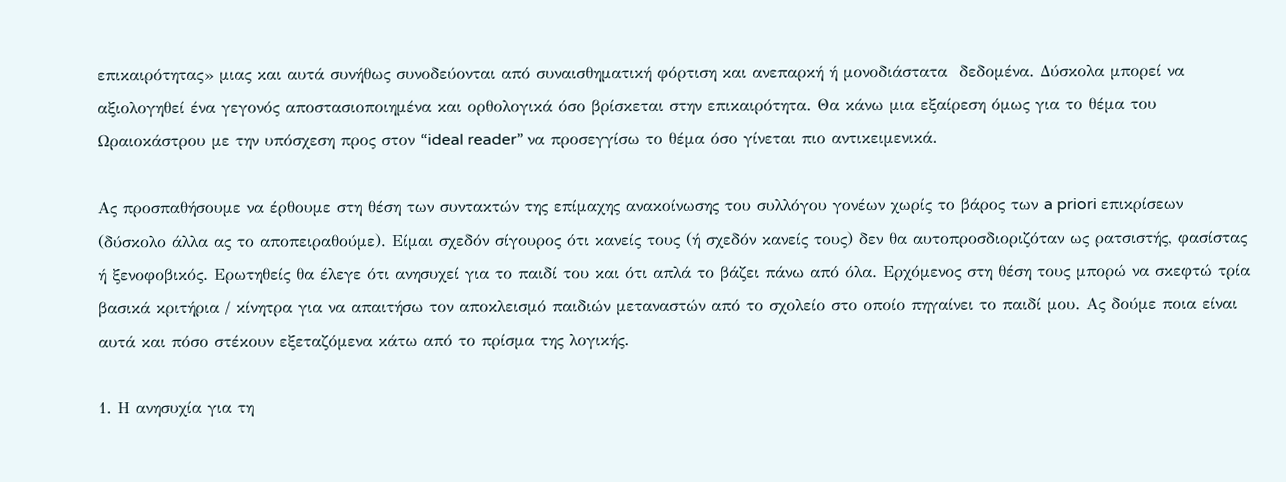επικαιρότητας» μιας και αυτά συνήθως συνοδεύονται από συναισθηματική φόρτιση και ανεπαρκή ή μονοδιάστατα  δεδομένα. Δύσκολα μπορεί να αξιολογηθεί ένα γεγονός αποστασιοποιημένα και ορθολογικά όσο βρίσκεται στην επικαιρότητα. Θα κάνω μια εξαίρεση όμως για το θέμα του Ωραιοκάστρου με την υπόσχεση προς στον “ideal reader” να προσεγγίσω το θέμα όσο γίνεται πιο αντικειμενικά.

Ας προσπαθήσουμε να έρθουμε στη θέση των συντακτών της επίμαχης ανακοίνωσης του συλλόγου γονέων χωρίς το βάρος των a priori επικρίσεων (δύσκολο άλλα ας το αποπειραθούμε). Είμαι σχεδόν σίγουρος ότι κανείς τους (ή σχεδόν κανείς τους) δεν θα αυτοπροσδιοριζόταν ως ρατσιστής, φασίστας ή ξενοφοβικός. Ερωτηθείς θα έλεγε ότι ανησυχεί για το παιδί του και ότι απλά το βάζει πάνω από όλα. Ερχόμενος στη θέση τους μπορώ να σκεφτώ τρία βασικά κριτήρια / κίνητρα για να απαιτήσω τον αποκλεισμό παιδιών μεταναστών από το σχολείο στο οποίο πηγαίνει το παιδί μου. Ας δούμε ποια είναι αυτά και πόσο στέκουν εξεταζόμενα κάτω από το πρίσμα της λογικής.

1. Η ανησυχία για τη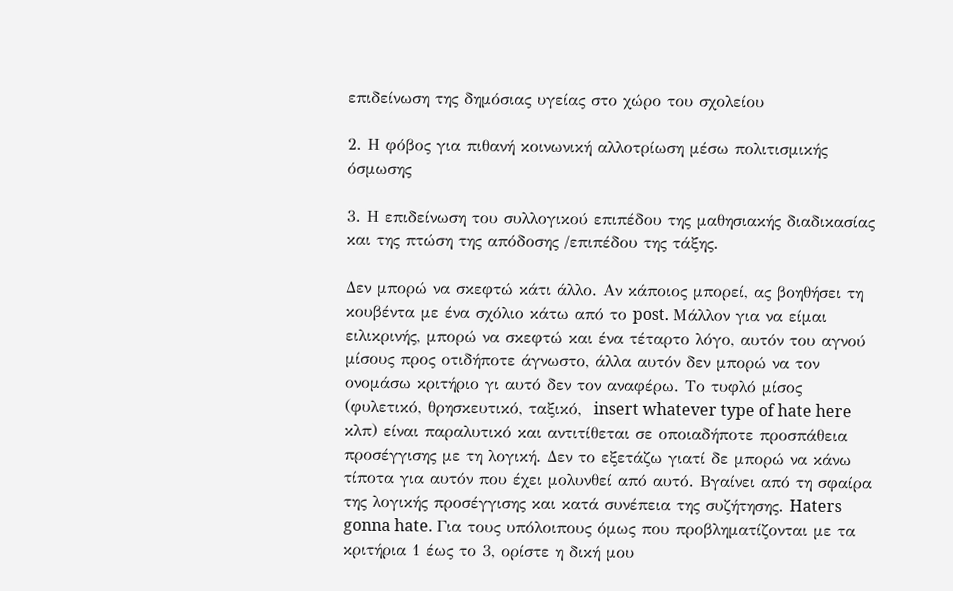επιδείνωση της δημόσιας υγείας στο χώρο του σχολείου

2. Η φόβος για πιθανή κοινωνική αλλοτρίωση μέσω πολιτισμικής όσμωσης

3. Η επιδείνωση του συλλογικού επιπέδου της μαθησιακής διαδικασίας και της πτώση της απόδοσης /επιπέδου της τάξης.

Δεν μπορώ να σκεφτώ κάτι άλλο. Αν κάποιος μπορεί, ας βοηθήσει τη κουβέντα με ένα σχόλιο κάτω από το post. Μάλλον για να είμαι ειλικρινής, μπορώ να σκεφτώ και ένα τέταρτο λόγο, αυτόν του αγνού μίσους προς οτιδήποτε άγνωστο, άλλα αυτόν δεν μπορώ να τον ονομάσω κριτήριο γι αυτό δεν τον αναφέρω. Το τυφλό μίσος (φυλετικό, θρησκευτικό, ταξικό,  insert whatever type of hate here κλπ) είναι παραλυτικό και αντιτίθεται σε οποιαδήποτε προσπάθεια προσέγγισης με τη λογική. Δεν το εξετάζω γιατί δε μπορώ να κάνω τίποτα για αυτόν που έχει μολυνθεί από αυτό. Βγαίνει από τη σφαίρα της λογικής προσέγγισης και κατά συνέπεια της συζήτησης. Haters gonna hate. Για τους υπόλοιπους όμως που προβληματίζονται με τα κριτήρια 1 έως το 3, ορίστε η δική μου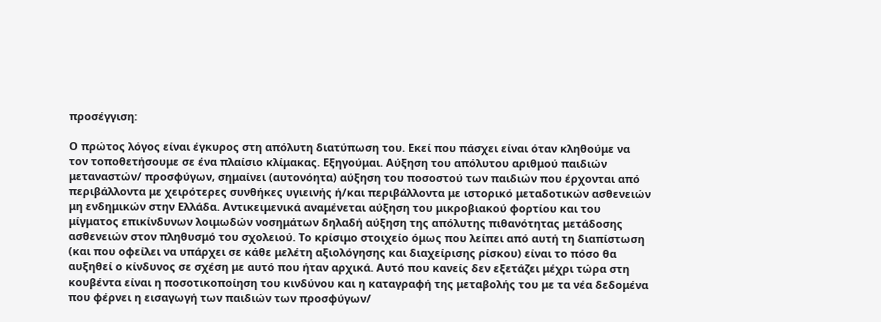προσέγγιση:

Ο πρώτος λόγος είναι έγκυρος στη απόλυτη διατύπωση του. Εκεί που πάσχει είναι όταν κληθούμε να τον τοποθετήσουμε σε ένα πλαίσιο κλίμακας. Εξηγούμαι. Αύξηση του απόλυτου αριθμού παιδιών μεταναστών/ προσφύγων, σημαίνει (αυτονόητα) αύξηση του ποσοστού των παιδιών που έρχονται από περιβάλλοντα με χειρότερες συνθήκες υγιεινής ή/και περιβάλλοντα με ιστορικό μεταδοτικών ασθενειών μη ενδημικών στην Ελλάδα. Αντικειμενικά αναμένεται αύξηση του μικροβιακού φορτίου και του μίγματος επικίνδυνων λοιμωδών νοσημάτων δηλαδή αύξηση της απόλυτης πιθανότητας μετάδοσης ασθενειών στον πληθυσμό του σχολειού. Το κρίσιμο στοιχείο όμως που λείπει από αυτή τη διαπίστωση (και που οφείλει να υπάρχει σε κάθε μελέτη αξιολόγησης και διαχείρισης ρίσκου) είναι το πόσο θα αυξηθεί ο κίνδυνος σε σχέση με αυτό που ήταν αρχικά. Αυτό που κανείς δεν εξετάζει μέχρι τώρα στη κουβέντα είναι η ποσοτικοποίηση του κινδύνου και η καταγραφή της μεταβολής του με τα νέα δεδομένα που φέρνει η εισαγωγή των παιδιών των προσφύγων/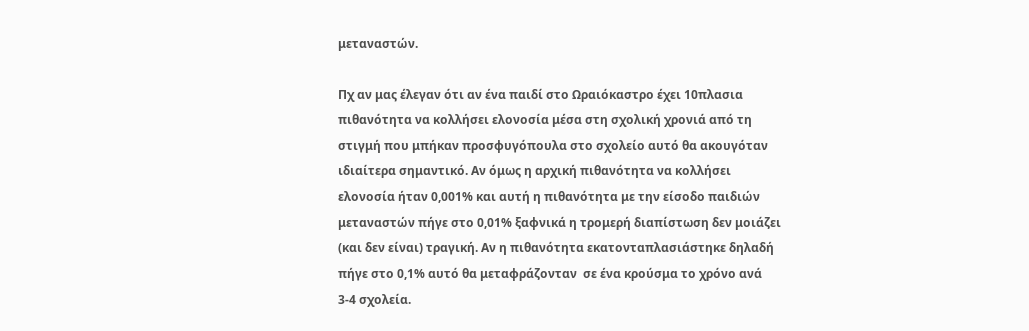μεταναστών.

Πχ αν μας έλεγαν ότι αν ένα παιδί στο Ωραιόκαστρο έχει 10πλασια πιθανότητα να κολλήσει ελονοσία μέσα στη σχολική χρονιά από τη στιγμή που μπήκαν προσφυγόπουλα στο σχολείο αυτό θα ακουγόταν ιδιαίτερα σημαντικό. Αν όμως η αρχική πιθανότητα να κολλήσει ελονοσία ήταν 0,001% και αυτή η πιθανότητα με την είσοδο παιδιών μεταναστών πήγε στο 0,01% ξαφνικά η τρομερή διαπίστωση δεν μοιάζει (και δεν είναι) τραγική. Αν η πιθανότητα εκατονταπλασιάστηκε δηλαδή πήγε στο 0,1% αυτό θα μεταφράζονταν  σε ένα κρούσμα το χρόνο ανά 3-4 σχολεία.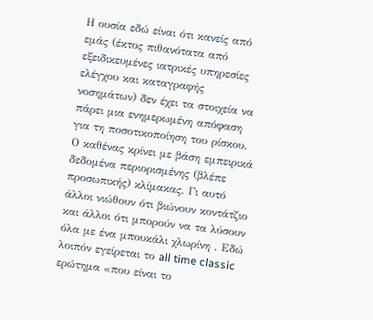Η ουσία εδώ είναι ότι κανείς από εμάς (έκτος πιθανότατα από εξειδικευμένες ιατρικές υπηρεσίες ελέγχου και καταγραφής νοσημάτων) δεν έχει τα στοιχεία να πάρει μια ενημερωμένη απόφαση για τη ποσοτικοποίηση του ρίσκου. Ο καθένας κρίνει με βάση εμπειρικά δεδομένα περιορισμένης (βλέπε προσωπικής) κλίμακας. Γι αυτό άλλοι νιώθουν ότι βιώνουν κοντάτζιο και άλλοι ότι μπορούν να τα λύσουν όλα με ένα μπουκάλι χλωρίνη . Εδώ λοιπόν εγείρεται το all time classic ερώτημα «που είναι το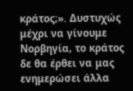κράτος;». Δυστυχώς μέχρι να γίνουμε Νορβηγία, το κράτος δε θα έρθει να μας ενημερώσει άλλα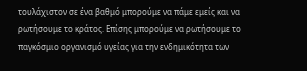τουλάχιστον σε ένα βαθμό μπορούμε να πάμε εμείς και να ρωτήσουμε το κράτος. Επίσης μπορούμε να ρωτήσουμε το παγκόσμιο οργανισμό υγείας για την ενδημικότητα των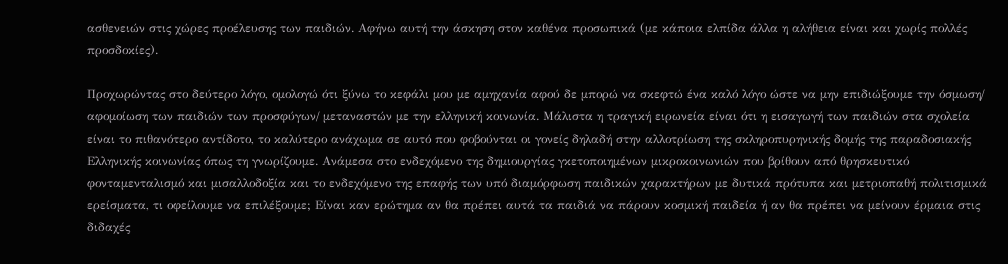ασθενειών στις χώρες προέλευσης των παιδιών. Αφήνω αυτή την άσκηση στον καθένα προσωπικά (με κάποια ελπίδα άλλα η αλήθεια είναι και χωρίς πολλές προσδοκίες).

Προχωρώντας στο δεύτερο λόγο, ομολογώ ότι ξύνω το κεφάλι μου με αμηχανία αφού δε μπορώ να σκεφτώ ένα καλό λόγο ώστε να μην επιδιώξουμε την όσμωση/ αφομοίωση των παιδιών των προσφύγων/ μεταναστών με την ελληνική κοινωνία. Μάλιστα η τραγική ειρωνεία είναι ότι η εισαγωγή των παιδιών στα σχολεία είναι το πιθανότερο αντίδοτο, το καλύτερο ανάχωμα σε αυτό που φοβούνται οι γονείς δηλαδή στην αλλοτρίωση της σκληροπυρηνικής δομής της παραδοσιακής Ελληνικής κοινωνίας όπως τη γνωρίζουμε. Ανάμεσα στο ενδεχόμενο της δημιουργίας γκετοποιημένων μικροκοινωνιών που βρίθουν από θρησκευτικό φονταμενταλισμό και μισαλλοδοξία και το ενδεχόμενο της επαφής των υπό διαμόρφωση παιδικών χαρακτήρων με δυτικά πρότυπα και μετριοπαθή πολιτισμικά ερείσματα, τι οφείλουμε να επιλέξουμε; Είναι καν ερώτημα αν θα πρέπει αυτά τα παιδιά να πάρουν κοσμική παιδεία ή αν θα πρέπει να μείνουν έρμαια στις διδαχές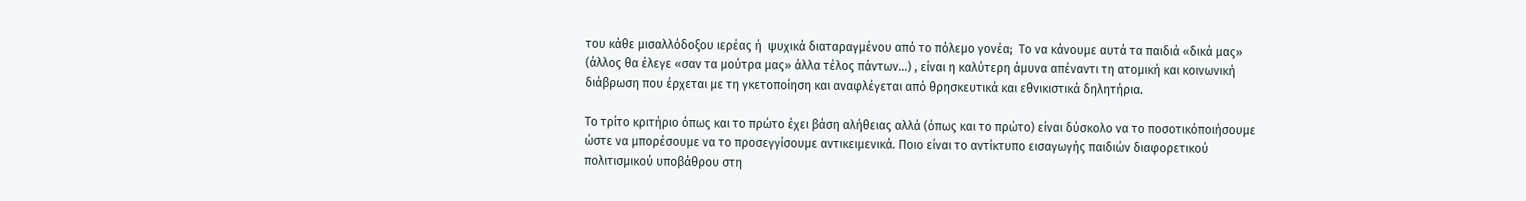του κάθε μισαλλόδοξου ιερέας ή  ψυχικά διαταραγμένου από το πόλεμο γονέα;  Το να κάνουμε αυτά τα παιδιά «δικά μας» (άλλος θα έλεγε «σαν τα μούτρα μας» άλλα τέλος πάντων…) , είναι η καλύτερη άμυνα απέναντι τη ατομική και κοινωνική διάβρωση που έρχεται με τη γκετοποίηση και αναφλέγεται από θρησκευτικά και εθνικιστικά δηλητήρια.

Το τρίτο κριτήριο όπως και το πρώτο έχει βάση αλήθειας αλλά (όπως και το πρώτο) είναι δύσκολο να το ποσοτικόποιήσουμε ώστε να μπορέσουμε να το προσεγγίσουμε αντικειμενικά. Ποιο είναι το αντίκτυπο εισαγωγής παιδιών διαφορετικού πολιτισμικού υποβάθρου στη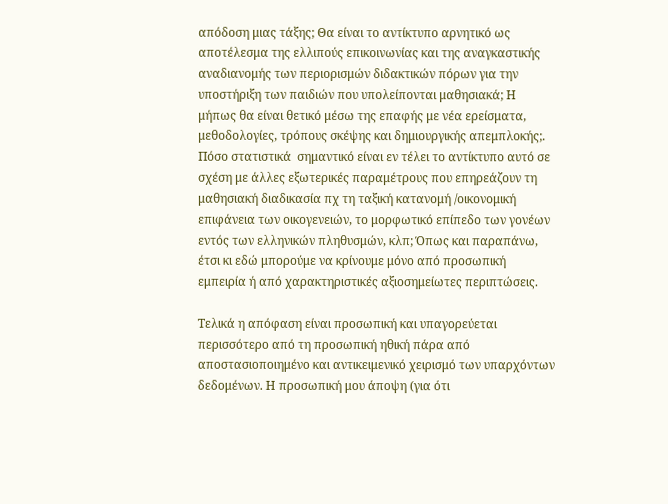απόδοση μιας τάξης; Θα είναι το αντίκτυπο αρνητικό ως αποτέλεσμα της ελλιπούς επικοινωνίας και της αναγκαστικής αναδιανομής των περιορισμών διδακτικών πόρων για την υποστήριξη των παιδιών που υπολείπονται μαθησιακά; Η μήπως θα είναι θετικό μέσω της επαφής με νέα ερείσματα, μεθοδολογίες, τρόπους σκέψης και δημιουργικής απεμπλοκής;. Πόσο στατιστικά  σημαντικό είναι εν τέλει το αντίκτυπο αυτό σε σχέση με άλλες εξωτερικές παραμέτρους που επηρεάζουν τη μαθησιακή διαδικασία πχ τη ταξική κατανομή /οικονομική επιφάνεια των οικογενειών, το μορφωτικό επίπεδο των γονέων  εντός των ελληνικών πληθυσμών, κλπ; Όπως και παραπάνω, έτσι κι εδώ μπορούμε να κρίνουμε μόνο από προσωπική εμπειρία ή από χαρακτηριστικές αξιοσημείωτες περιπτώσεις.

Τελικά η απόφαση είναι προσωπική και υπαγορεύεται περισσότερο από τη προσωπική ηθική πάρα από αποστασιοποιημένο και αντικειμενικό χειρισμό των υπαρχόντων  δεδομένων. Η προσωπική μου άποψη (για ότι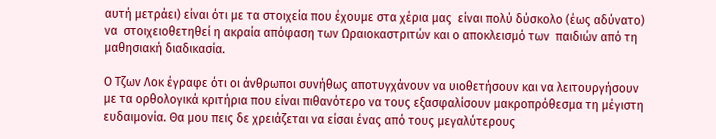αυτή μετράει) είναι ότι με τα στοιχεία που έχουμε στα χέρια μας  είναι πολύ δύσκολο (έως αδύνατο) να  στοιχειοθετηθεί η ακραία απόφαση των Ωραιοκαστριτών και ο αποκλεισμό των  παιδιών από τη μαθησιακή διαδικασία.

Ο Τζων Λοκ έγραφε ότι οι άνθρωποι συνήθως αποτυγχάνουν να υιοθετήσουν και να λειτουργήσουν με τα ορθολογικά κριτήρια που είναι πιθανότερο να τους εξασφαλίσουν μακροπρόθεσμα τη μέγιστη ευδαιμονία. Θα μου πεις δε χρειάζεται να είσαι ένας από τους μεγαλύτερους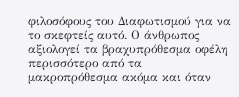φιλοσόφους του Διαφωτισμού για να το σκεφτείς αυτό. Ο άνθρωπος αξιολογεί τα βραχυπρόθεσμα οφέλη περισσότερο από τα μακροπρόθεσμα ακόμα και όταν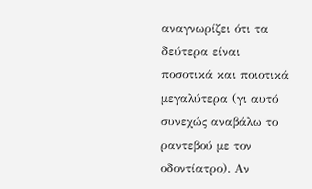αναγνωρίζει ότι τα δεύτερα είναι ποσοτικά και ποιοτικά μεγαλύτερα (γι αυτό συνεχώς αναβάλω το ραντεβού με τον οδοντίατρο). Αν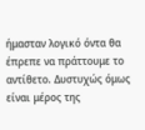ήμασταν λογικό όντα θα έπρεπε να πράττουμε το αντίθετο. Δυστυχώς όμως είναι μέρος της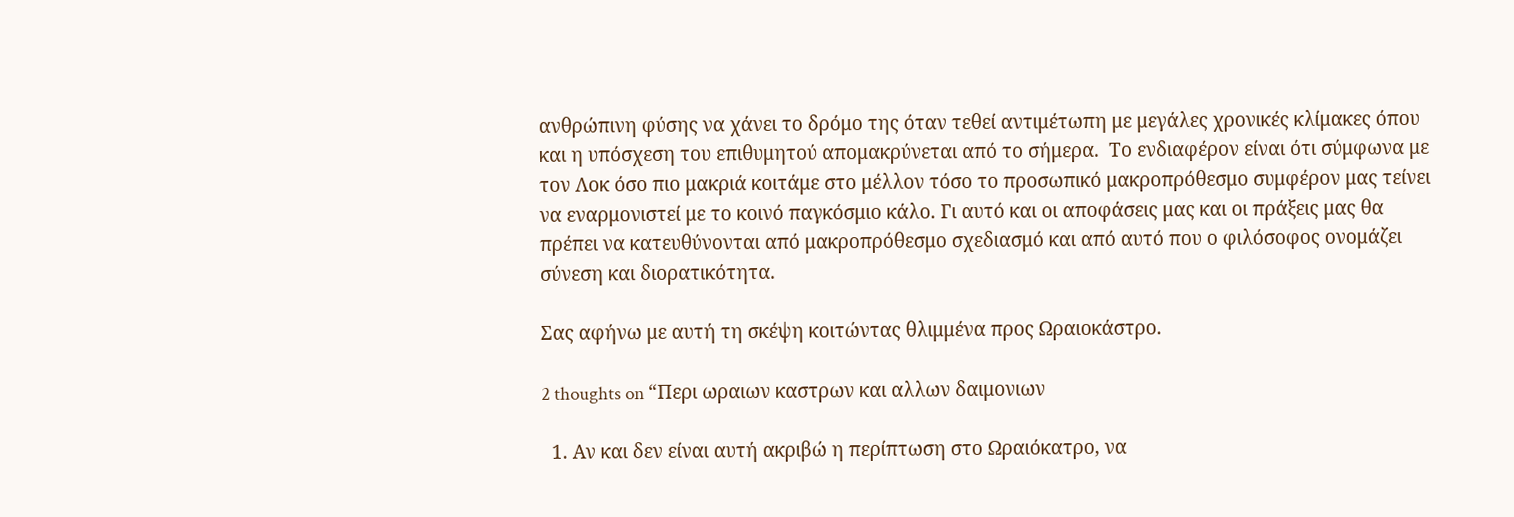ανθρώπινη φύσης να χάνει το δρόμο της όταν τεθεί αντιμέτωπη με μεγάλες χρονικές κλίμακες όπου και η υπόσχεση του επιθυμητού απομακρύνεται από το σήμερα.  Το ενδιαφέρον είναι ότι σύμφωνα με τον Λοκ όσο πιο μακριά κοιτάμε στο μέλλον τόσο το προσωπικό μακροπρόθεσμο συμφέρον μας τείνει να εναρμονιστεί με το κοινό παγκόσμιο κάλο. Γι αυτό και οι αποφάσεις μας και οι πράξεις μας θα πρέπει να κατευθύνονται από μακροπρόθεσμο σχεδιασμό και από αυτό που ο φιλόσοφος ονομάζει σύνεση και διορατικότητα.

Σας αφήνω με αυτή τη σκέψη κοιτώντας θλιμμένα προς Ωραιοκάστρο.

2 thoughts on “Περι ωραιων καστρων και αλλων δαιμονιων

  1. Αν και δεν είναι αυτή ακριβώ η περίπτωση στο Ωραιόκατρο, να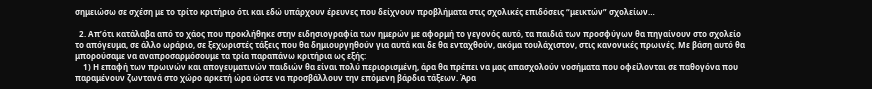σημειώσω σε σχέση με το τρίτο κριτήριο ότι και εδώ υπάρχουν έρευνες που δείχνουν προβλήματα στις σχολικές επιδόσεις “μεικτών” σχολείων…

  2. Απ’ότι κατάλαβα από το χάος που προκλήθηκε στην ειδησιογραφία των ημερών με αφορμή το γεγονός αυτό, τα παιδιά των προσφύγων θα πηγαίνουν στο σχολείο το απόγευμα, σε άλλο ωράριο, σε ξεχωριστές τάξεις που θα δημιουργηθούν για αυτά και δε θα ενταχθούν, ακόμα τουλάχιστον, στις κανονικές πρωινές. Με βάση αυτό θα μπορούσαμε να αναπροσαρμόσουμε τα τρία παραπάνω κριτήρια ως εξής:
    1) Η επαφή των πρωινών και απογευματινών παιδιών θα είναι πολύ περιορισμένη, άρα θα πρέπει να μας απασχολούν νοσήματα που οφείλονται σε παθογόνα που παραμένουν ζωντανά στο χώρο αρκετή ώρα ώστε να προσβάλλουν την επόμενη βάρδια τάξεων. Άρα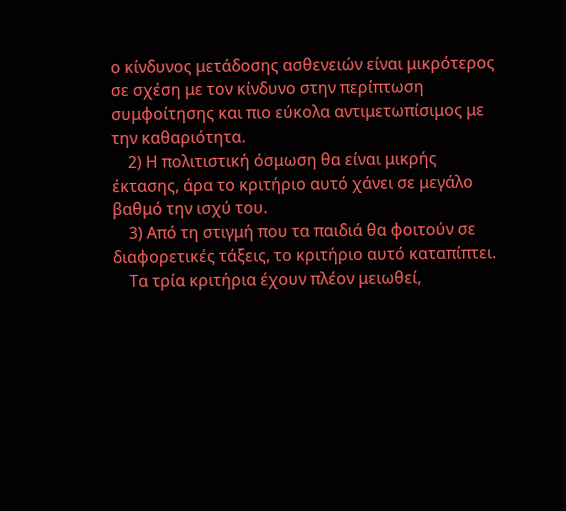ο κίνδυνος μετάδοσης ασθενειών είναι μικρότερος σε σχέση με τον κίνδυνο στην περίπτωση συμφοίτησης και πιο εύκολα αντιμετωπίσιμος με την καθαριότητα.
    2) Η πολιτιστική όσμωση θα είναι μικρής έκτασης, άρα το κριτήριο αυτό χάνει σε μεγάλο βαθμό την ισχύ του.
    3) Από τη στιγμή που τα παιδιά θα φοιτούν σε διαφορετικές τάξεις, το κριτήριο αυτό καταπίπτει.
    Τα τρία κριτήρια έχουν πλέον μειωθεί,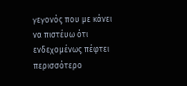γεγονός που με κάνει να πιστέυω ότι ενδεχομένως πέφτει περισσότερο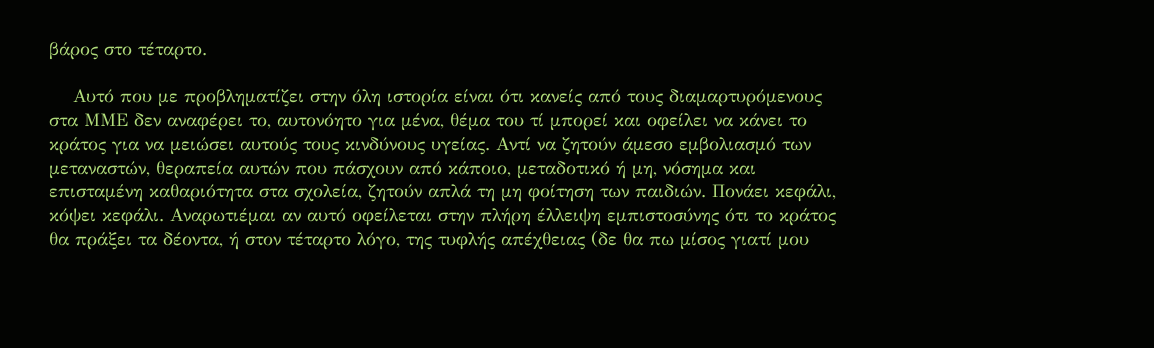βάρος στο τέταρτο.

    Αυτό που με προβληματίζει στην όλη ιστορία είναι ότι κανείς από τους διαμαρτυρόμενους στα ΜΜΕ δεν αναφέρει το, αυτονόητο για μένα, θέμα του τί μπορεί και οφείλει να κάνει το κράτος για να μειώσει αυτούς τους κινδύνους υγείας. Αντί να ζητούν άμεσο εμβολιασμό των μεταναστών, θεραπεία αυτών που πάσχουν από κάποιο, μεταδοτικό ή μη, νόσημα και επισταμένη καθαριότητα στα σχολεία, ζητούν απλά τη μη φοίτηση των παιδιών. Πονάει κεφάλι, κόψει κεφάλι. Αναρωτιέμαι αν αυτό οφείλεται στην πλήρη έλλειψη εμπιστοσύνης ότι το κράτος θα πράξει τα δέοντα, ή στον τέταρτο λόγο, της τυφλής απέχθειας (δε θα πω μίσος γιατί μου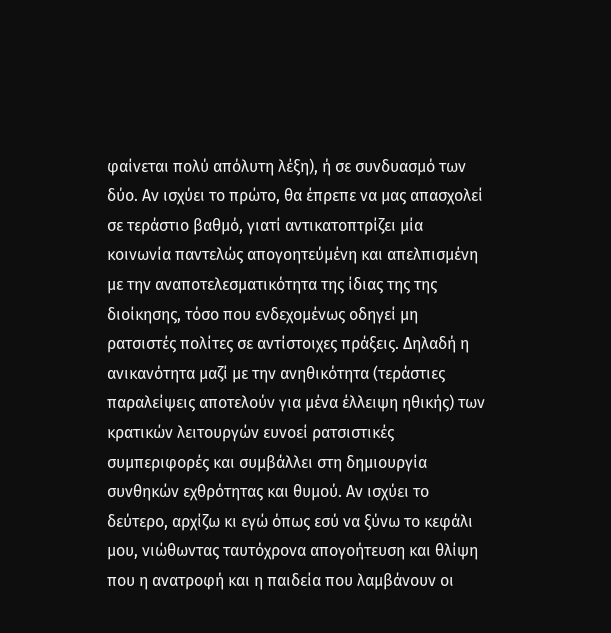φαίνεται πολύ απόλυτη λέξη), ή σε συνδυασμό των δύο. Αν ισχύει το πρώτο, θα έπρεπε να μας απασχολεί σε τεράστιο βαθμό, γιατί αντικατοπτρίζει μία κοινωνία παντελώς απογοητεύμένη και απελπισμένη με την αναποτελεσματικότητα της ίδιας της της διοίκησης, τόσο που ενδεχομένως οδηγεί μη ρατσιστές πολίτες σε αντίστοιχες πράξεις. Δηλαδή η ανικανότητα μαζί με την ανηθικότητα (τεράστιες παραλείψεις αποτελούν για μένα έλλειψη ηθικής) των κρατικών λειτουργών ευνοεί ρατσιστικές συμπεριφορές και συμβάλλει στη δημιουργία συνθηκών εχθρότητας και θυμού. Αν ισχύει το δεύτερο, αρχίζω κι εγώ όπως εσύ να ξύνω το κεφάλι μου, νιώθωντας ταυτόχρονα απογοήτευση και θλίψη που η ανατροφή και η παιδεία που λαμβάνουν οι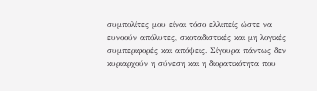συμπολίτες μου είναι τόσο ελλιπείς ώστε να ευνοούν απόλυτες, σκοταδιστικές και μη λογικές συμπεριφορές και απόψεις. Σίγουρα πάντως δεν κυριαρχούν η σύνεση και η διορατικότητα που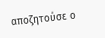αποζητούσε ο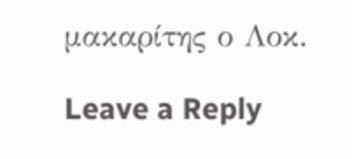μακαρίτης ο Λοκ.

Leave a Reply